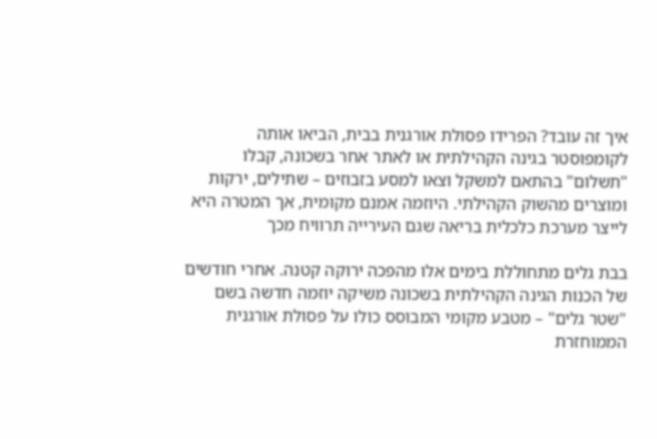איך זה עובד? הפרידו פסולת אורגנית בבית, הביאו אותה לקומפוסטר בגינה הקהילתית או לאתר אחר בשכונה, קבלו "תשלום" בהתאם למשקל וצאו למסע בזבוזים – שתילים, ירקות ומוצרים מהשוק הקהילתי. היוזמה אמנם מקומית, אך המטרה היא לייצר מערכת כלכלית בריאה שגם העירייה תרוויח מכך

בבת גלים מתחוללת בימים אלו מהפכה ירוקה קטנה. אחרי חודשים של הכנות הגינה הקהילתית בשכונה משיקה יוזמה חדשה בשם "שטר גלים" – מטבע מקומי המבוסס כולו על פסולת אורגנית הממוחזרת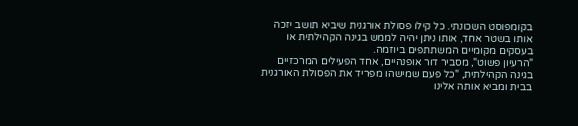בקומפוסט השכונתי. כל קילו פסולת אורגנית שיביא תושב יזכה אותו בשטר אחד, אותו ניתן יהיה לממש בגינה הקהילתית או בעסקים מקומיים המשתתפים ביוזמה.
"הרעיון פשוט", מסביר דור אופנהיים, אחד הפעילים המרכזיים בגינה הקהילתית, "כל פעם שמישהו מפריד את הפסולת האורגנית בבית ומביא אותה אלינו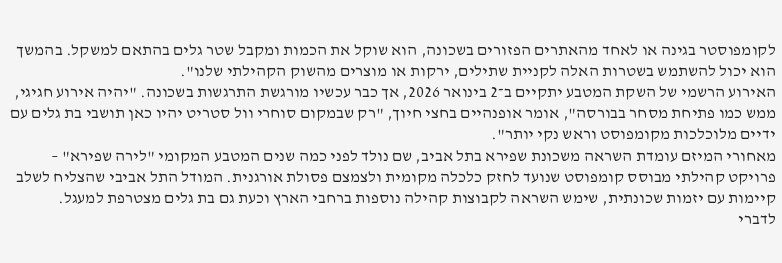לקומפוסטר בגינה או לאחד מהאתרים הפזורים בשכונה, הוא שוקל את הכמות ומקבל שטר גלים בהתאם למשקל. בהמשך הוא יכול להשתמש בשטרות האלה לקניית שתילים, ירקות או מוצרים מהשוק הקהילתי שלנו".
האירוע הרשמי של השקת המטבע יתקיים ב־2 בינואר 2026, אך כבר עכשיו מורגשת התרגשות בשכונה. "יהיה אירוע חגיגי, ממש כמו פתיחת מסחר בבורסה", אומר אופנהיים בחצי חיוך, "רק שבמקום סוחרי וול סטריט יהיו כאן תושבי בת גלים עם ידיים מלוכלכות מקומפוסט וראש נקי יותר".
מאחורי המיזם עומדת השראה משכונת שפירא בתל אביב, שם נולד לפני כמה שנים המטבע המקומי "לירה שפירא" – פרויקט קהילתי מבוסס קומפוסט שנועד לחזק כלכלה מקומית ולצמצם פסולת אורגנית. המודל התל אביבי שהצליח לשלב קיימות עם יזמות שכונתית, שימש השראה לקבוצות קהילה נוספות ברחבי הארץ וכעת גם בת גלים מצטרפת למעגל.
לדברי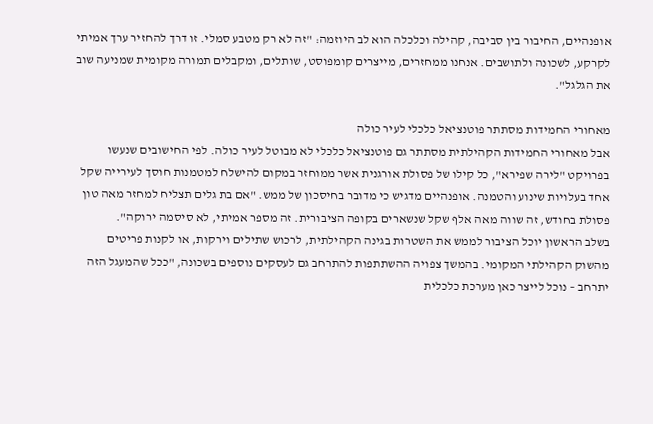אופנהיים, החיבור בין סביבה, קהילה וכלכלה הוא לב היוזמה: "זה לא רק מטבע סמלי. זו דרך להחזיר ערך אמיתי לקרקע, לשכונה ולתושבים. אנחנו ממחזרים, מייצרים קומפוסט, שותלים, ומקבלים תמורה מקומית שמניעה שוב את הגלגל".

מאחורי החמידות מסתתר פוטנציאל כלכלי לעיר כולה
אבל מאחורי החמידות הקהילתית מסתתר גם פוטנציאל כלכלי לא מבוטל לעיר כולה. לפי החישובים שנעשו בפרויקט "לירה שפירא", כל קילו של פסולת אורגנית אשר ממוחזר במקום להישלח למטמנות חוסך לעירייה שקל אחד בעלויות שינוע והטמנה. אופנהיים מדגיש כי מדובר בחיסכון של ממש. "אם בת גלים תצליח למחזר מאה טון פסולת בחודש, זה שווה מאה אלף שקל שנשארים בקופה הציבורית. זה מספר אמיתי, לא סיסמה ירוקה".
בשלב הראשון יוכל הציבור לממש את השטרות בגינה הקהילתית, לרכוש שתילים וירקות, או לקנות פריטים מהשוק הקהילתי המקומי. בהמשך צפויה ההשתתפות להתרחב גם לעסקים נוספים בשכונה, "ככל שהמעגל הזה יתרחב – נוכל לייצר כאן מערכת כלכלית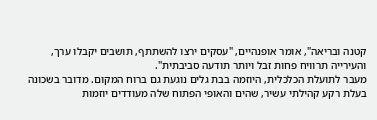קטנה ובריאה", אומר אופנהיים, "עסקים ירצו להשתתף, תושבים יקבלו ערך, והעירייה תרוויח פחות זבל ויותר תודעה סביבתית".
מעבר לתועלת הכלכלית, היוזמה בבת גלים נוגעת גם ברוח המקום. מדובר בשכונה בעלת רקע קהילתי עשיר, שהים והאופי הפתוח שלה מעודדים יוזמות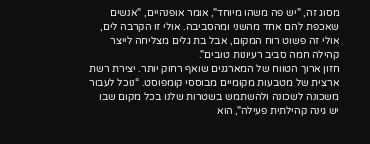מסוג זה, "יש פה משהו מיוחד", אומר אופנהיים, "אנשים שאכפת להם אחד מהשני ומהסביבה. אולי זו הקרבה לים, אולי זה פשוט רוח המקום, אבל בת גלים מצליחה לייצר קהילה חמה סביב רעיונות טובים".
חזון ארוך הטווח של המארגנים שואף רחוק יותר. יצירת רשת ארצית של מטבעות מקומיים מבוססי קומפוסט. “נוכל לעבור משכונה לשכונה ולהשתמש בשטרות שלנו בכל מקום שבו יש גינה קהילתית פעילה", הוא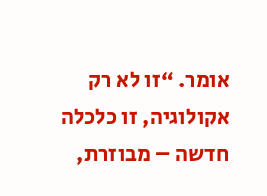אומר. “זו לא רק אקולוגיה, זו כלכלה חדשה – מבוזרת,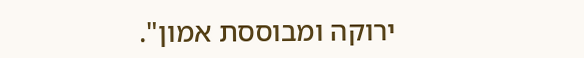ירוקה ומבוססת אמון".